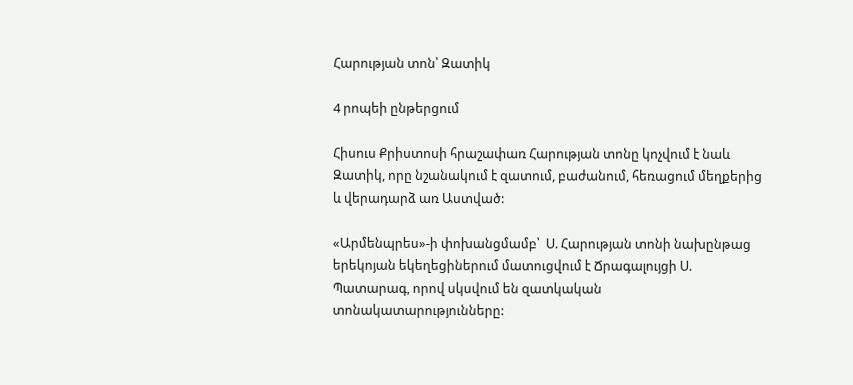Հարության տոն՝ Զատիկ

4 րոպեի ընթերցում

Հիսուս Քրիստոսի հրաշափառ Հարության տոնը կոչվում է նաև Զատիկ, որը նշանակում է զատում, բաժանում, հեռացում մեղքերից և վերադարձ առ Աստված:

«Արմենպրես»-ի փոխանցմամբ՝  Ս. Հարության տոնի նախընթաց երեկոյան եկեղեցիներում մատուցվում է Ճրագալույցի Ս. Պատարագ, որով սկսվում են զատկական տոնակատարությունները: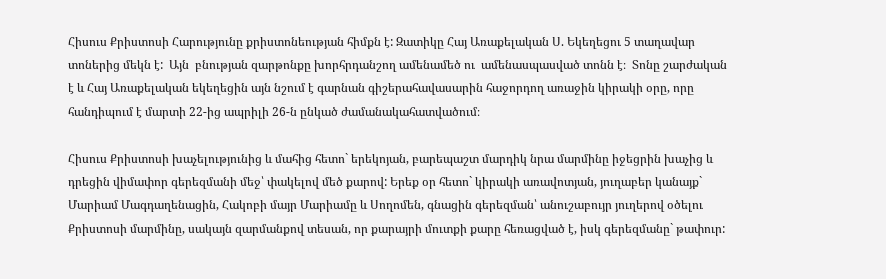Հիսուս Քրիստոսի Հարությունը քրիստոնեության հիմքն է: Զատիկը Հայ Առաքելական Ս. Եկեղեցու 5 տաղավար տոներից մեկն է:  Այն  բնության զարթոնքը խորհրդանշող ամենամեծ ու  ամենասպասված տոնն է։  Տոնը շարժական է և Հայ Առաքելական եկեղեցին այն նշում է գարնան գիշերահավասարին հաջորդող առաջին կիրակի օրը, որը հանդիպում է մարտի 22-ից ապրիլի 26-ն ընկած ժամանակահատվածում։

Հիսուս Քրիստոսի խաչելությունից և մահից հետո` երեկոյան, բարեպաշտ մարդիկ նրա մարմինը իջեցրին խաչից և դրեցին վիմափոր գերեզմանի մեջ՝ փակելով մեծ քարով: Երեք օր հետո` կիրակի առավոտյան, յուղաբեր կանայք` Մարիամ Մագդաղենացին, Հակոբի մայր Մարիամը և Սողոմեն, գնացին գերեզման՝ անուշաբույր յուղերով օծելու Քրիստոսի մարմինը, սակայն զարմանքով տեսան, որ քարայրի մուտքի քարը հեռացված է, իսկ գերեզմանը` թափուր: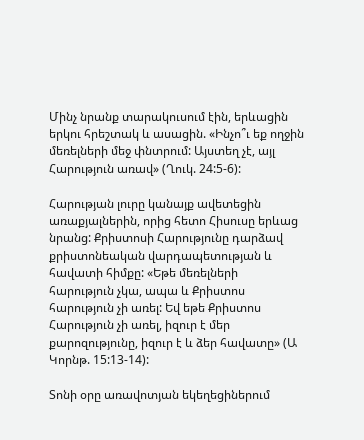Մինչ նրանք տարակուսում էին, երևացին երկու հրեշտակ և ասացին. «Ինչո՞ւ եք ողջին մեռելների մեջ փնտրում: Այստեղ չէ, այլ Հարություն առավ» (Ղուկ. 24:5-6):

Հարության լուրը կանայք ավետեցին առաքյալներին, որից հետո Հիսուսը երևաց նրանց: Քրիստոսի Հարությունը դարձավ քրիստոնեական վարդապետության և հավատի հիմքը: «Եթե մեռելների հարություն չկա, ապա և Քրիստոս հարություն չի առել: Եվ եթե Քրիստոս Հարություն չի առել, իզուր է մեր քարոզությունը, իզուր է և ձեր հավատը» (Ա Կորնթ. 15:13-14):

Տոնի օրը առավոտյան եկեղեցիներում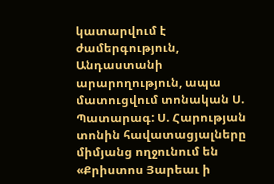կատարվում է ժամերգություն, Անդաստանի արարողություն, ապա մատուցվում տոնական Ս. Պատարագ: Ս. Հարության տոնին հավատացյալները միմյանց ողջունում են «Քրիստոս Յարեաւ ի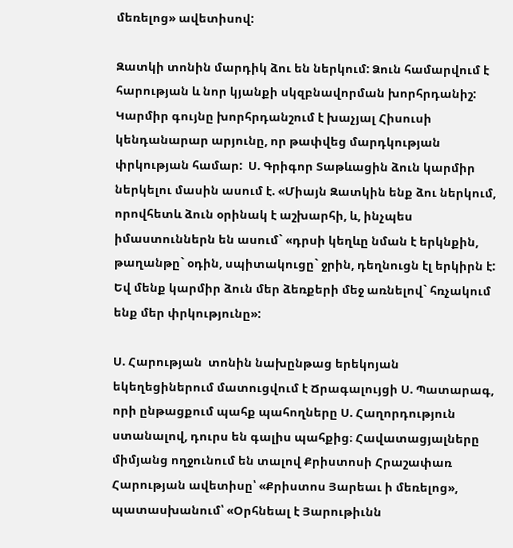մեռելոց» ավետիսով:

Զատկի տոնին մարդիկ ձու են ներկում: Ձուն համարվում է հարության և նոր կյանքի սկզբնավորման խորհրդանիշ: Կարմիր գույնը խորհրդանշում է խաչյալ Հիսուսի կենդանարար արյունը, որ թափվեց մարդկության փրկության համար:  Ս. Գրիգոր Տաթևացին ձուն կարմիր ներկելու մասին ասում է. «Միայն Զատկին ենք ձու ներկում, որովհետև ձուն օրինակ է աշխարհի, և, ինչպես իմաստուններն են ասում` «դրսի կեղևը նման է երկնքին, թաղանթը` օդին, սպիտակուցը` ջրին, դեղնուցն էլ երկիրն է: Եվ մենք կարմիր ձուն մեր ձեռքերի մեջ առնելով` հռչակում ենք մեր փրկությունը»:

Ս. Հարության  տոնին նախընթաց երեկոյան եկեղեցիներում մատուցվում է Ճրագալույցի Ս. Պատարագ, որի ընթացքում պահք պահողները Ս. Հաղորդություն ստանալով, դուրս են գալիս պահքից։ Հավատացյալները միմյանց ողջունում են տալով Քրիստոսի Հրաշափառ Հարության ավետիսը՝ «Քրիստոս Յարեաւ ի մեռելոց», պատասխանում՝ «Օրհնեալ է Յարութիւնն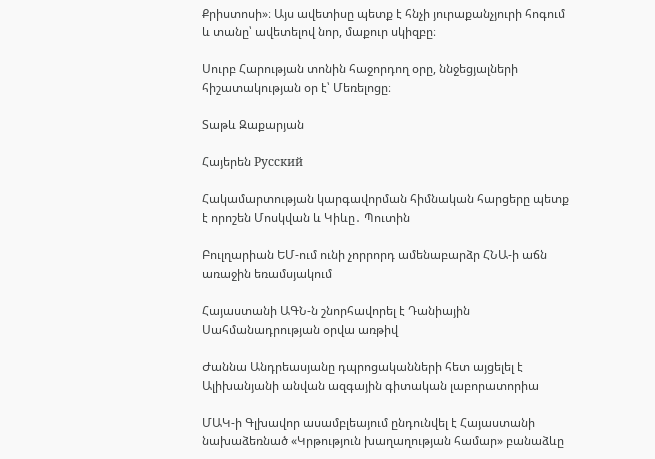Քրիստոսի»։ Այս ավետիսը պետք է հնչի յուրաքանչյուրի հոգում և տանը՝ ավետելով նոր, մաքուր սկիզբը։

Սուրբ Հարության տոնին հաջորդող օրը, ննջեցյալների հիշատակության օր է՝ Մեռելոցը։

Տաթև Զաքարյան

Հայերեն Русский

Հակամարտության կարգավորման հիմնական հարցերը պետք է որոշեն Մոսկվան և Կիևը․ Պուտին

Բուլղարիան ԵՄ-ում ունի չորրորդ ամենաբարձր ՀՆԱ-ի աճն առաջին եռամսյակում

Հայաստանի ԱԳՆ-ն շնորհավորել է Դանիային Սահմանադրության օրվա առթիվ

Ժաննա Անդրեասյանը դպրոցականների հետ այցելել է Ալիխանյանի անվան ազգային գիտական լաբորատորիա

ՄԱԿ-ի Գլխավոր ասամբլեայում ընդունվել է Հայաստանի նախաձեռնած «Կրթություն խաղաղության համար» բանաձևը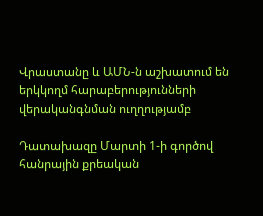Վրաստանը և ԱՄՆ-ն աշխատում են երկկողմ հարաբերությունների վերականգնման ուղղությամբ

Դատախազը Մարտի 1-ի գործով հանրային քրեական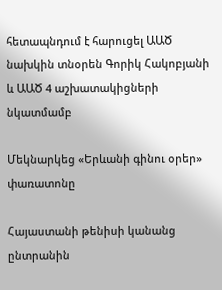հետապնդում է հարուցել ԱԱԾ նախկին տնօրեն Գորիկ Հակոբյանի և ԱԱԾ 4 աշխատակիցների նկատմամբ

Մեկնարկեց «Երևանի գինու օրեր» փառատոնը

Հայաստանի թենիսի կանանց ընտրանին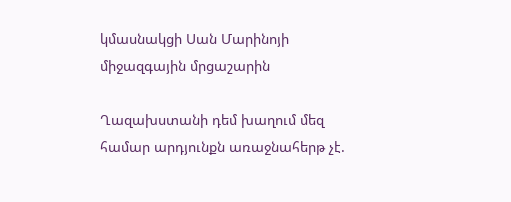կմասնակցի Սան Մարինոյի միջազգային մրցաշարին

Ղազախստանի դեմ խաղում մեզ համար արդյունքն առաջնահերթ չէ.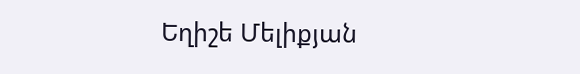Եղիշե Մելիքյան